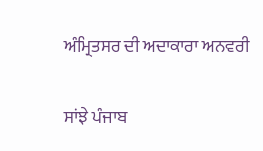ਅੰਮ੍ਰਿਤਸਰ ਦੀ ਅਦਾਕਾਰਾ ਅਨਵਰੀ

ਸਾਂਝੇ ਪੰਜਾਬ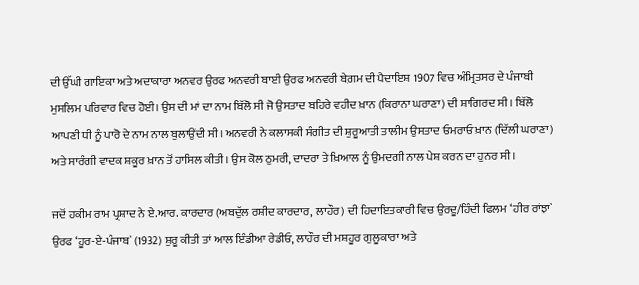ਦੀ ਉੱਘੀ ਗਾਇਕਾ ਅਤੇ ਅਦਾਕਾਰਾ ਅਨਵਰ ਉਰਫ ਅਨਵਰੀ ਬਾਈ ਉਰਫ ਅਨਵਰੀ ਬੇਗ਼ਮ ਦੀ ਪੈਦਾਇਸ਼ 1907 ਵਿਚ ਅੰਮ੍ਰਿਤਸਰ ਦੇ ਪੰਜਾਬੀ ਮੁਸਲਿਮ ਪਰਿਵਾਰ ਵਿਚ ਹੋਈ। ਉਸ ਦੀ ਮਾਂ ਦਾ ਨਾਮ ਬਿੱਲੋ ਸੀ ਜੋ ਉਸਤਾਦ ਬਹਿਰੇ ਵਹੀਦ ਖ਼ਾਨ (ਕਿਰਾਨਾ ਘਰਾਣਾ) ਦੀ ਸ਼ਾਗਿਰਦ ਸੀ। ਬਿੱਲੋ ਆਪਣੀ ਧੀ ਨੂੰ ਪਾਰੋ ਦੇ ਨਾਮ ਨਾਲ ਬੁਲਾਉਂਦੀ ਸੀ। ਅਨਵਰੀ ਨੇ ਕਲਾਸਕੀ ਸੰਗੀਤ ਦੀ ਸ਼ੁਰੂਆਤੀ ਤਾਲੀਮ ਉਸਤਾਦ ਓਮਰਾਓ ਖ਼ਾਨ (ਦਿੱਲੀ ਘਰਾਣਾ) ਅਤੇ ਸਾਰੰਗੀ ਵਾਦਕ ਸ਼ਕੂਰ ਖ਼ਾਨ ਤੋਂ ਹਾਸਿਲ ਕੀਤੀ। ਉਸ ਕੋਲ ਠੁਮਰੀ, ਦਾਦਰਾ ਤੇ ਖ਼ਿਆਲ ਨੂੰ ਉਮਦਗੀ ਨਾਲ ਪੇਸ਼ ਕਰਨ ਦਾ ਹੁਨਰ ਸੀ।

ਜਦੋਂ ਹਕੀਮ ਰਾਮ ਪ੍ਰਸ਼ਾਦ ਨੇ ਏ.ਆਰ. ਕਾਰਦਾਰ (ਅਬਦੁੱਲ ਰਸ਼ੀਦ ਕਾਰਦਾਰ, ਲਾਹੌਰ) ਦੀ ਹਿਦਾਇਤਕਾਰੀ ਵਿਚ ਉਰਦੂ/ਹਿੰਦੀ ਫਿਲਮ ‘ਹੀਰ ਰਾਂਝਾ` ਉਰਫ ‘ਹੂਰ-ਏ-ਪੰਜਾਬ` (1932) ਸ਼ੁਰੂ ਕੀਤੀ ਤਾਂ ਆਲ ਇੰਡੀਆ ਰੇਡੀਓ, ਲਾਹੌਰ ਦੀ ਮਸ਼ਹੂਰ ਗੁਲੂਕਾਰਾ ਅਤੇ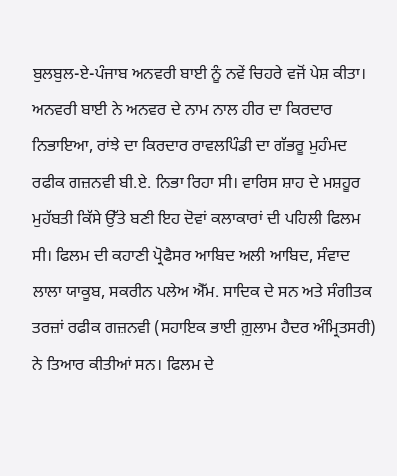ਬੁਲਬੁਲ-ਏ-ਪੰਜਾਬ ਅਨਵਰੀ ਬਾਈ ਨੂੰ ਨਵੇਂ ਚਿਹਰੇ ਵਜੋਂ ਪੇਸ਼ ਕੀਤਾ। ਅਨਵਰੀ ਬਾਈ ਨੇ ਅਨਵਰ ਦੇ ਨਾਮ ਨਾਲ ਹੀਰ ਦਾ ਕਿਰਦਾਰ ਨਿਭਾਇਆ, ਰਾਂਝੇ ਦਾ ਕਿਰਦਾਰ ਰਾਵਲਪਿੰਡੀ ਦਾ ਗੱਭਰੂ ਮੁਹੰਮਦ ਰਫੀਕ ਗਜ਼ਨਵੀ ਬੀ.ਏ. ਨਿਭਾ ਰਿਹਾ ਸੀ। ਵਾਰਿਸ ਸ਼ਾਹ ਦੇ ਮਸ਼ਹੂਰ ਮੁਹੱਬਤੀ ਕਿੱਸੇ ਉੱਤੇ ਬਣੀ ਇਹ ਦੋਵਾਂ ਕਲਾਕਾਰਾਂ ਦੀ ਪਹਿਲੀ ਫਿਲਮ ਸੀ। ਫਿਲਮ ਦੀ ਕਹਾਣੀ ਪ੍ਰੋਫੈਸਰ ਆਬਿਦ ਅਲੀ ਆਬਿਦ, ਸੰਵਾਦ ਲਾਲਾ ਯਾਕੂਬ, ਸਕਰੀਨ ਪਲੇਅ ਐੱਮ. ਸਾਦਿਕ ਦੇ ਸਨ ਅਤੇ ਸੰਗੀਤਕ ਤਰਜ਼ਾਂ ਰਫੀਕ ਗਜ਼ਨਵੀ (ਸਹਾਇਕ ਭਾਈ ਗ਼ੁਲਾਮ ਹੈਦਰ ਅੰਮ੍ਰਿਤਸਰੀ) ਨੇ ਤਿਆਰ ਕੀਤੀਆਂ ਸਨ। ਫਿਲਮ ਦੇ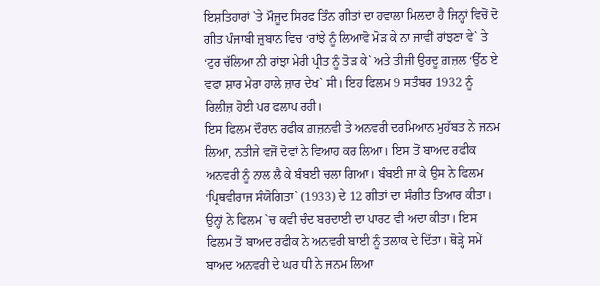ਇਸ਼ਤਿਹਾਰਾਂ `ਤੇ ਮੌਜੂਦ ਸਿਰਫ ਤਿੰਨ ਗੀਤਾਂ ਦਾ ਹਵਾਲਾ ਮਿਲਦਾ ਹੈ ਜਿਨ੍ਹਾਂ ਵਿਚੋਂ ਦੋ ਗੀਤ ਪੰਜਾਬੀ ਜ਼ੁਬਾਨ ਵਿਚ ‘ਰਾਂਝੇ ਨੂੰ ਲਿਆਵੋ ਮੋੜ ਕੇ ਨਾ ਜਾਵੀਂ ਰਾਂਝਣਾ ਵੇ` ਤੇ ‘ਟੁਰ ਚੱਲਿਆ ਨੀ ਰਾਂਝਾ ਮੇਰੀ ਪ੍ਰੀਤ ਨੂੰ ਤੋੜ ਕੇ` ਅਤੇ ਤੀਜੀ ਉਰਦੂ ਗ਼ਜ਼ਲ ‘ਉੱਠ ਏ ਵਫਾ ਸ਼ਾਰ ਮੇਰਾ ਹਾਲੇ ਜ਼ਾਰ ਦੇਖ` ਸੀ। ਇਹ ਫਿਲਮ 9 ਸਤੰਬਰ 1932 ਨੂੰ ਰਿਲੀਜ਼ ਹੋਈ ਪਰ ਫਲਾਪ ਰਹੀ।
ਇਸ ਫਿਲਮ ਦੌਰਾਨ ਰਫੀਕ ਗ਼ਜ਼ਨਵੀ ਤੇ ਅਨਵਰੀ ਦਰਮਿਆਨ ਮੁਹੱਬਤ ਨੇ ਜਨਮ ਲਿਆ, ਨਤੀਜੇ ਵਜੋਂ ਦੋਵਾਂ ਨੇ ਵਿਆਹ ਕਰ ਲਿਆ। ਇਸ ਤੋਂ ਬਾਅਦ ਰਫੀਕ ਅਨਵਰੀ ਨੂੰ ਨਾਲ ਲੈ ਕੇ ਬੰਬਈ ਚਲਾ ਗਿਆ। ਬੰਬਈ ਜਾ ਕੇ ਉਸ ਨੇ ਫਿਲਮ ‘ਪ੍ਰਿਥਵੀਰਾਜ ਸੰਯੋਗਿਤਾ` (1933) ਦੇ 12 ਗੀਤਾਂ ਦਾ ਸੰਗੀਤ ਤਿਆਰ ਕੀਤਾ। ਉਨ੍ਹਾਂ ਨੇ ਫਿਲਮ `ਚ ਕਵੀ ਚੰਦ ਬਰਦਾਈ ਦਾ ਪਾਰਟ ਵੀ ਅਦਾ ਕੀਤਾ। ਇਸ ਫਿਲਮ ਤੋਂ ਬਾਅਦ ਰਫੀਕ ਨੇ ਅਨਵਰੀ ਬਾਈ ਨੂੰ ਤਲਾਕ ਦੇ ਦਿੱਤਾ। ਥੋੜ੍ਹੇ ਸਮੇਂ ਬਾਅਦ ਅਨਵਰੀ ਦੇ ਘਰ ਧੀ ਨੇ ਜਨਮ ਲਿਆ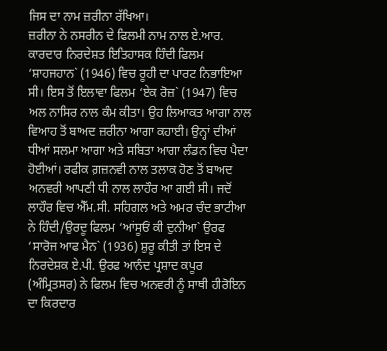ਜਿਸ ਦਾ ਨਾਮ ਜ਼ਰੀਨਾ ਰੱਖਿਆ।
ਜ਼ਰੀਨਾ ਨੇ ਨਸਰੀਨ ਦੇ ਫਿਲਮੀ ਨਾਮ ਨਾਲ ਏ.ਆਰ. ਕਾਰਦਾਰ ਨਿਰਦੇਸ਼ਤ ਇਤਿਹਾਸਕ ਹਿੰਦੀ ਫਿਲਮ ‘ਸ਼ਾਹਜਹਾਨ` (1946) ਵਿਚ ਰੂਹੀ ਦਾ ਪਾਰਟ ਨਿਭਾਇਆ ਸੀ। ਇਸ ਤੋਂ ਇਲਾਵਾ ਫਿਲਮ ‘ਏਕ ਰੋਜ਼` (1947) ਵਿਚ ਅਲ ਨਾਸਿਰ ਨਾਲ ਕੰਮ ਕੀਤਾ। ਉਹ ਲਿਆਕਤ ਆਗਾ ਨਾਲ ਵਿਆਹ ਤੋਂ ਬਾਅਦ ਜ਼ਰੀਨਾ ਆਗਾ ਕਹਾਈ। ਉਨ੍ਹਾਂ ਦੀਆਂ ਧੀਆਂ ਸਲਮਾ ਆਗਾ ਅਤੇ ਸਬਿਤਾ ਆਗਾ ਲੰਡਨ ਵਿਚ ਪੈਦਾ ਹੋਈਆਂ। ਰਫੀਕ ਗ਼ਜ਼ਨਵੀ ਨਾਲ ਤਲਾਕ ਹੋਣ ਤੋਂ ਬਾਅਦ ਅਨਵਰੀ ਆਪਣੀ ਧੀ ਨਾਲ ਲਾਹੌਰ ਆ ਗਈ ਸੀ। ਜਦੋਂ ਲਾਹੌਰ ਵਿਚ ਐੱਮ.ਸੀ. ਸਹਿਗਲ ਅਤੇ ਅਮਰ ਚੰਦ ਭਾਟੀਆ ਨੇ ਹਿੰਦੀ/ਉਰਦੂ ਫਿਲਮ ‘ਆਂਸੂਓਂ ਕੀ ਦੁਨੀਆ` ਉਰਫ ‘ਸਾਰੋਜ ਆਫ ਮੈਨ` (1936) ਸ਼ੁਰੂ ਕੀਤੀ ਤਾਂ ਇਸ ਦੇ ਨਿਰਦੇਸ਼ਕ ਏ.ਪੀ. ਉਰਫ ਆਨੰਦ ਪ੍ਰਸ਼ਾਦ ਕਪੂਰ (ਅੰਮ੍ਰਿਤਸਰ) ਨੇ ਫਿਲਮ ਵਿਚ ਅਨਵਰੀ ਨੂੰ ਸਾਥੀ ਹੀਰੋਇਨ ਦਾ ਕਿਰਦਾਰ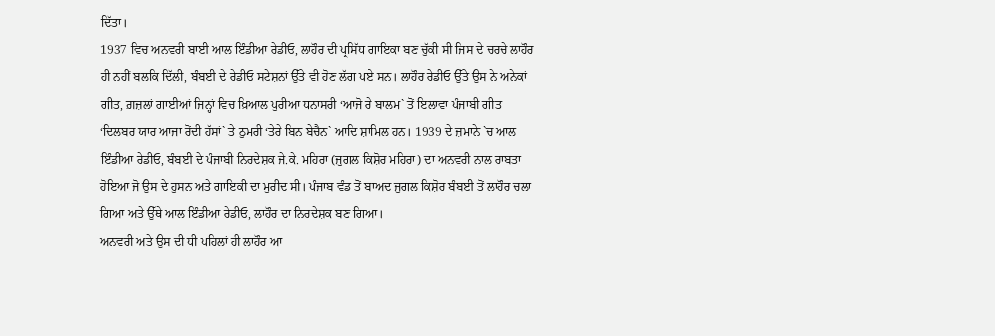ਦਿੱਤਾ।
1937 ਵਿਚ ਅਨਵਰੀ ਬਾਈ ਆਲ ਇੰਡੀਆ ਰੇਡੀਓ, ਲਾਹੌਰ ਦੀ ਪ੍ਰਸਿੱਧ ਗਾਇਕਾ ਬਣ ਚੁੱਕੀ ਸੀ ਜਿਸ ਦੇ ਚਰਚੇ ਲਾਹੌਰ ਹੀ ਨਹੀਂ ਬਲਕਿ ਦਿੱਲੀ, ਬੰਬਈ ਦੇ ਰੇਡੀਓ ਸਟੇਸ਼ਨਾਂ ਉੱਤੇ ਵੀ ਹੋਣ ਲੱਗ ਪਏ ਸਨ। ਲਾਹੌਰ ਰੇਡੀਓ ਉੱਤੇ ਉਸ ਨੇ ਅਨੇਕਾਂ ਗੀਤ, ਗ਼ਜ਼ਲਾਂ ਗਾਈਆਂ ਜਿਨ੍ਹਾਂ ਵਿਚ ਖ਼ਿਆਲ ਪੁਰੀਆ ਧਨਾਸਰੀ ‘ਆਜੋ ਰੇ ਬਾਲਮ` ਤੋਂ ਇਲਾਵਾ ਪੰਜਾਬੀ ਗੀਤ ‘ਦਿਲਬਰ ਯਾਰ ਆਜਾ ਰੋਂਦੀ ਹੱਸਾਂ` ਤੇ ਠੁਮਰੀ ‘ਤੇਰੇ ਬਿਨ ਬੇਚੈਨ` ਆਦਿ ਸ਼ਾਮਿਲ ਹਨ। 1939 ਦੇ ਜ਼ਮਾਨੇ `ਚ ਆਲ ਇੰਡੀਆ ਰੇਡੀਓ, ਬੰਬਈ ਦੇ ਪੰਜਾਬੀ ਨਿਰਦੇਸ਼ਕ ਜੇ.ਕੇ. ਮਹਿਰਾ (ਜੁਗਲ ਕਿਸ਼ੋਰ ਮਹਿਰਾ) ਦਾ ਅਨਵਰੀ ਨਾਲ ਰਾਬਤਾ ਹੋਇਆ ਜੋ ਉਸ ਦੇ ਹੁਸਨ ਅਤੇ ਗਾਇਕੀ ਦਾ ਮੁਰੀਦ ਸੀ। ਪੰਜਾਬ ਵੰਡ ਤੋਂ ਬਾਅਦ ਜੁਗਲ ਕਿਸ਼ੋਰ ਬੰਬਈ ਤੋਂ ਲਾਹੌਰ ਚਲਾ ਗਿਆ ਅਤੇ ਉੱਥੇ ਆਲ ਇੰਡੀਆ ਰੇਡੀਓ, ਲਾਹੌਰ ਦਾ ਨਿਰਦੇਸ਼ਕ ਬਣ ਗਿਆ।
ਅਨਵਰੀ ਅਤੇ ਉਸ ਦੀ ਧੀ ਪਹਿਲਾਂ ਹੀ ਲਾਹੌਰ ਆ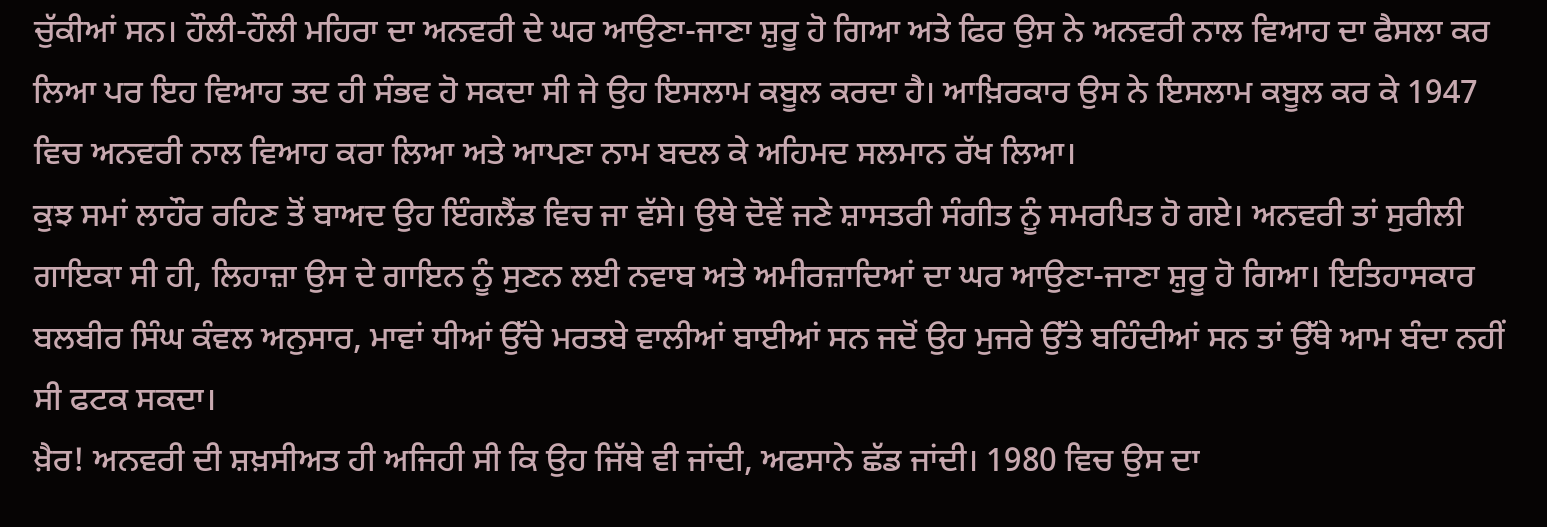ਚੁੱਕੀਆਂ ਸਨ। ਹੌਲੀ-ਹੌਲੀ ਮਹਿਰਾ ਦਾ ਅਨਵਰੀ ਦੇ ਘਰ ਆਉਣਾ-ਜਾਣਾ ਸ਼ੁਰੂ ਹੋ ਗਿਆ ਅਤੇ ਫਿਰ ਉਸ ਨੇ ਅਨਵਰੀ ਨਾਲ ਵਿਆਹ ਦਾ ਫੈਸਲਾ ਕਰ ਲਿਆ ਪਰ ਇਹ ਵਿਆਹ ਤਦ ਹੀ ਸੰਭਵ ਹੋ ਸਕਦਾ ਸੀ ਜੇ ਉਹ ਇਸਲਾਮ ਕਬੂਲ ਕਰਦਾ ਹੈ। ਆਖ਼ਿਰਕਾਰ ਉਸ ਨੇ ਇਸਲਾਮ ਕਬੂਲ ਕਰ ਕੇ 1947 ਵਿਚ ਅਨਵਰੀ ਨਾਲ ਵਿਆਹ ਕਰਾ ਲਿਆ ਅਤੇ ਆਪਣਾ ਨਾਮ ਬਦਲ ਕੇ ਅਹਿਮਦ ਸਲਮਾਨ ਰੱਖ ਲਿਆ।
ਕੁਝ ਸਮਾਂ ਲਾਹੌਰ ਰਹਿਣ ਤੋਂ ਬਾਅਦ ਉਹ ਇੰਗਲੈਂਡ ਵਿਚ ਜਾ ਵੱਸੇ। ਉਥੇ ਦੋਵੇਂ ਜਣੇ ਸ਼ਾਸਤਰੀ ਸੰਗੀਤ ਨੂੰ ਸਮਰਪਿਤ ਹੋ ਗਏ। ਅਨਵਰੀ ਤਾਂ ਸੁਰੀਲੀ ਗਾਇਕਾ ਸੀ ਹੀ, ਲਿਹਾਜ਼ਾ ਉਸ ਦੇ ਗਾਇਨ ਨੂੰ ਸੁਣਨ ਲਈ ਨਵਾਬ ਅਤੇ ਅਮੀਰਜ਼ਾਦਿਆਂ ਦਾ ਘਰ ਆਉਣਾ-ਜਾਣਾ ਸ਼ੁਰੂ ਹੋ ਗਿਆ। ਇਤਿਹਾਸਕਾਰ ਬਲਬੀਰ ਸਿੰਘ ਕੰਵਲ ਅਨੁਸਾਰ, ਮਾਵਾਂ ਧੀਆਂ ਉੱਚੇ ਮਰਤਬੇ ਵਾਲੀਆਂ ਬਾਈਆਂ ਸਨ ਜਦੋਂ ਉਹ ਮੁਜਰੇ ਉੱਤੇ ਬਹਿੰਦੀਆਂ ਸਨ ਤਾਂ ਉੱਥੇ ਆਮ ਬੰਦਾ ਨਹੀਂ ਸੀ ਫਟਕ ਸਕਦਾ।
ਖ਼ੈਰ! ਅਨਵਰੀ ਦੀ ਸ਼ਖ਼ਸੀਅਤ ਹੀ ਅਜਿਹੀ ਸੀ ਕਿ ਉਹ ਜਿੱਥੇ ਵੀ ਜਾਂਦੀ, ਅਫਸਾਨੇ ਛੱਡ ਜਾਂਦੀ। 1980 ਵਿਚ ਉਸ ਦਾ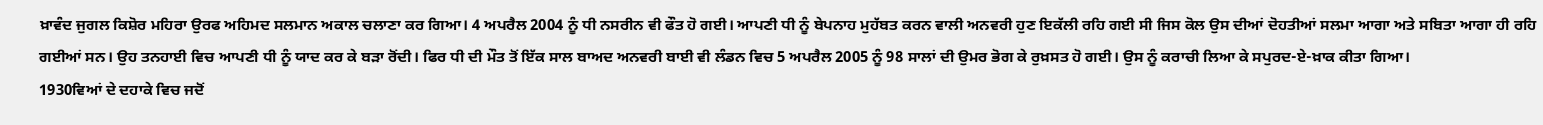ਖ਼ਾਵੰਦ ਜੁਗਲ ਕਿਸ਼ੋਰ ਮਹਿਰਾ ਉਰਫ ਅਹਿਮਦ ਸਲਮਾਨ ਅਕਾਲ ਚਲਾਣਾ ਕਰ ਗਿਆ। 4 ਅਪਰੈਲ 2004 ਨੂੰ ਧੀ ਨਸਰੀਨ ਵੀ ਫੌਤ ਹੋ ਗਈ। ਆਪਣੀ ਧੀ ਨੂੰ ਬੇਪਨਾਹ ਮੁਹੱਬਤ ਕਰਨ ਵਾਲੀ ਅਨਵਰੀ ਹੁਣ ਇਕੱਲੀ ਰਹਿ ਗਈ ਸੀ ਜਿਸ ਕੋਲ ਉਸ ਦੀਆਂ ਦੋਹਤੀਆਂ ਸਲਮਾ ਆਗਾ ਅਤੇ ਸਬਿਤਾ ਆਗਾ ਹੀ ਰਹਿ ਗਈਆਂ ਸਨ। ਉਹ ਤਨਹਾਈ ਵਿਚ ਆਪਣੀ ਧੀ ਨੂੰ ਯਾਦ ਕਰ ਕੇ ਬੜਾ ਰੋਂਦੀ। ਫਿਰ ਧੀ ਦੀ ਮੌਤ ਤੋਂ ਇੱਕ ਸਾਲ ਬਾਅਦ ਅਨਵਰੀ ਬਾਈ ਵੀ ਲੰਡਨ ਵਿਚ 5 ਅਪਰੈਲ 2005 ਨੂੰ 98 ਸਾਲਾਂ ਦੀ ਉਮਰ ਭੋਗ ਕੇ ਰੁਖ਼ਸਤ ਹੋ ਗਈ। ਉਸ ਨੂੰ ਕਰਾਚੀ ਲਿਆ ਕੇ ਸਪੁਰਦ-ਏ-ਖ਼ਾਕ ਕੀਤਾ ਗਿਆ।
1930ਵਿਆਂ ਦੇ ਦਹਾਕੇ ਵਿਚ ਜਦੋਂ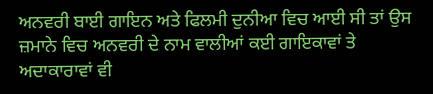ਅਨਵਰੀ ਬਾਈ ਗਾਇਨ ਅਤੇ ਫਿਲਮੀ ਦੁਨੀਆ ਵਿਚ ਆਈ ਸੀ ਤਾਂ ਉਸ ਜ਼ਮਾਨੇ ਵਿਚ ਅਨਵਰੀ ਦੇ ਨਾਮ ਵਾਲੀਆਂ ਕਈ ਗਾਇਕਾਵਾਂ ਤੇ ਅਦਾਕਾਰਾਵਾਂ ਵੀ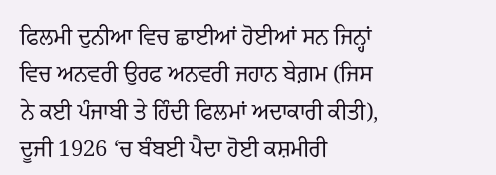ਫਿਲਮੀ ਦੁਨੀਆ ਵਿਚ ਛਾਈਆਂ ਹੋਈਆਂ ਸਨ ਜਿਨ੍ਹਾਂ ਵਿਚ ਅਨਵਰੀ ਉਰਫ ਅਨਵਰੀ ਜਹਾਨ ਬੇਗ਼ਮ (ਜਿਸ ਨੇ ਕਈ ਪੰਜਾਬੀ ਤੇ ਹਿੰਦੀ ਫਿਲਮਾਂ ਅਦਾਕਾਰੀ ਕੀਤੀ), ਦੂਜੀ 1926 ‘ਚ ਬੰਬਈ ਪੈਦਾ ਹੋਈ ਕਸ਼ਮੀਰੀ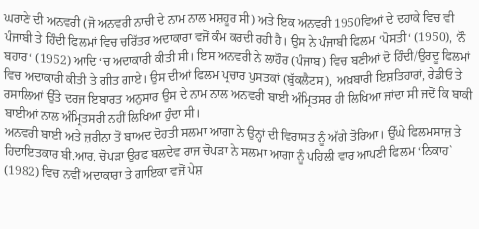ਘਰਾਣੇ ਦੀ ਅਨਵਰੀ (ਜੋ ਅਨਵਰੀ ਨਾਚੀ ਦੇ ਨਾਮ ਨਾਲ ਮਸ਼ਹੂਰ ਸੀ) ਅਤੇ ਇਕ ਅਨਵਰੀ 1950ਵਿਆਂ ਦੇ ਦਹਾਕੇ ਵਿਚ ਵੀ ਪੰਜਾਬੀ ਤੇ ਹਿੰਦੀ ਫਿਲਮਾਂ ਵਿਚ ਚਰਿੱਤਰ ਅਦਾਕਾਰਾ ਵਜੋਂ ਕੰਮ ਕਰਦੀ ਰਹੀ ਹੈ। ਉਸ ਨੇ ਪੰਜਾਬੀ ਫਿਲਮ ‘ਪੋਸਤੀ‘ (1950), ‘ਨੌ ਬਹਾਰ‘ (1952) ਆਦਿ ‘ਚ ਅਦਾਕਾਰੀ ਕੀਤੀ ਸੀ। ਇਸ ਅਨਵਰੀ ਨੇ ਲਾਹੌਰ (ਪੰਜਾਬ) ਵਿਚ ਬਣੀਆਂ ਦੋ ਹਿੰਦੀ/ਉਰਦੂ ਫਿਲਮਾਂ ਵਿਚ ਅਦਾਕਾਰੀ ਕੀਤੀ ਤੇ ਗੀਤ ਗਾਏ। ਉਸ ਦੀਆਂ ਫਿਲਮ ਪ੍ਰਚਾਰ ਪੁਸਤਕਾਂ (ਬੁੱਕਲੈਟਸ), ਅਖ਼ਬਾਰੀ ਇਸ਼ਤਿਹਾਰਾਂ, ਰੇਡੀਓ ਤੇ ਰਸਾਲਿਆਂ ਉੱਤੇ ਦਰਜ ਇਬਾਰਤ ਅਨੁਸਾਰ ਉਸ ਦੇ ਨਾਮ ਨਾਲ ਅਨਵਰੀ ਬਾਈ ਅੰਮ੍ਰਿਤਸਰ ਹੀ ਲਿਖਿਆ ਜਾਂਦਾ ਸੀ ਜਦੋਂ ਕਿ ਬਾਕੀ ਬਾਈਆਂ ਨਾਲ ਅੰਮ੍ਰਿਤਸਰੀ ਨਹੀਂ ਲਿਖਿਆ ਹੁੰਦਾ ਸੀ।
ਅਨਵਰੀ ਬਾਈ ਅਤੇ ਜ਼ਰੀਨਾ ਤੋਂ ਬਾਅਦ ਦੋਹਤੀ ਸਲਮਾ ਆਗਾ ਨੇ ਉਨ੍ਹਾਂ ਦੀ ਵਿਰਾਸਤ ਨੂੰ ਅੱਗੇ ਤੋਰਿਆ। ਉੱਘੇ ਫਿਲਮਸਾਜ਼ ਤੇ ਹਿਦਾਇਤਕਾਰ ਬੀ.ਆਰ. ਚੋਪੜਾ ਉਰਫ ਬਲਦੇਵ ਰਾਜ ਚੋਪੜਾ ਨੇ ਸਲਮਾ ਆਗਾ ਨੂੰ ਪਹਿਲੀ ਵਾਰ ਆਪਣੀ ਫਿਲਮ ‘ਨਿਕਾਹ` (1982) ਵਿਚ ਨਵੀਂ ਅਦਾਕਾਰਾ ਤੇ ਗਾਇਕਾ ਵਜੋਂ ਪੇਸ਼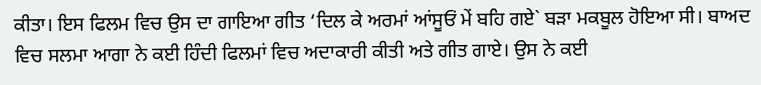ਕੀਤਾ। ਇਸ ਫਿਲਮ ਵਿਚ ਉਸ ਦਾ ਗਾਇਆ ਗੀਤ ‘ਦਿਲ ਕੇ ਅਰਮਾਂ ਆਂਸੂਓਂ ਮੇਂ ਬਹਿ ਗਏ` ਬੜਾ ਮਕਬੂਲ ਹੋਇਆ ਸੀ। ਬਾਅਦ ਵਿਚ ਸਲਮਾ ਆਗਾ ਨੇ ਕਈ ਹਿੰਦੀ ਫਿਲਮਾਂ ਵਿਚ ਅਦਾਕਾਰੀ ਕੀਤੀ ਅਤੇ ਗੀਤ ਗਾਏ। ਉਸ ਨੇ ਕਈ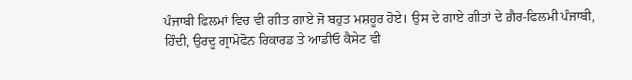ਪੰਜਾਬੀ ਫਿਲਮਾਂ ਵਿਚ ਵੀ ਗੀਤ ਗਾਏ ਜੋ ਬਹੁਤ ਮਸ਼ਹੂਰ ਹੋਏ। ਉਸ ਦੇ ਗਾਏ ਗੀਤਾਂ ਦੇ ਗ਼ੈਰ-ਫਿਲਮੀ ਪੰਜਾਬੀ, ਹਿੰਦੀ, ਉਰਦੂ ਗ੍ਰਾਮੋਫੋਨ ਰਿਕਾਰਡ ਤੇ ਆਡੀਓ ਕੈਸੇਟ ਵੀ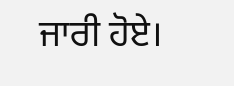ਜਾਰੀ ਹੋਏ।